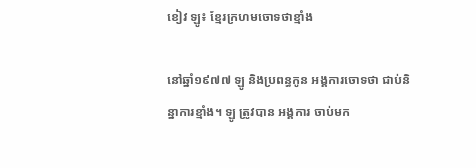ខៀវ ឡូ៖ ខ្មែរក្រហមចោទថាខ្មាំង

នៅឆ្នាំ១៩៧៧ ឡូ និងប្រពន្ធកូន អង្គការចោទថា ជាប់និន្នាការខ្មាំង។ ឡូ ត្រូវបាន អង្គការ ចាប់មក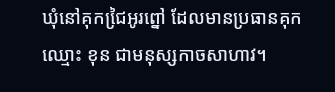ឃុំនៅគុកជៃ្រអូរព្នៅ ដែលមានប្រធានគុកឈ្មោះ ខុន ជាមនុស្សកាចសាហាវ។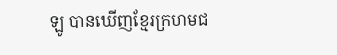ឡូ បានឃើញខ្មែរក្រហមជ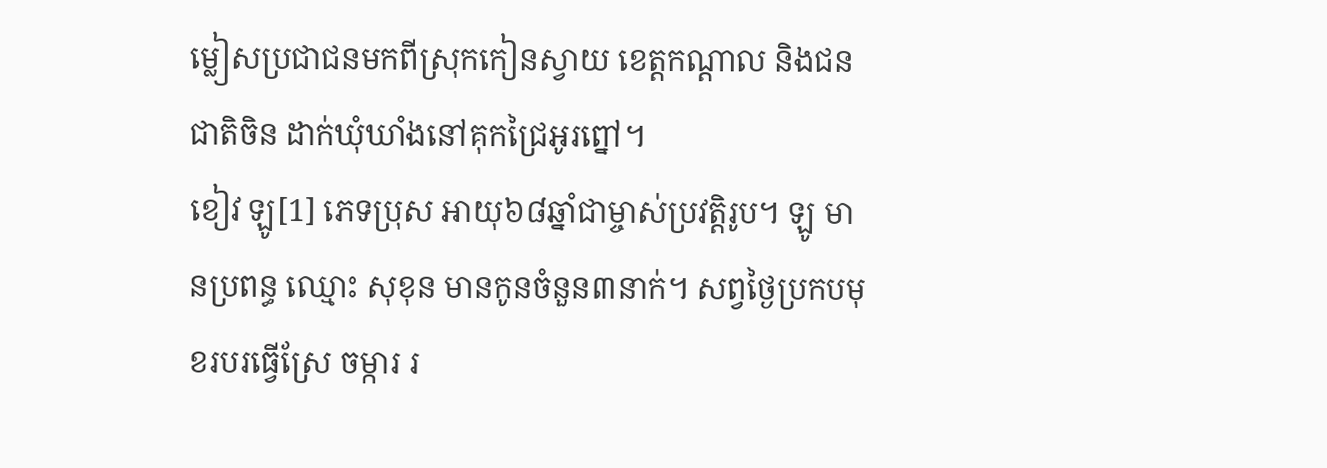ម្លៀសប្រជាជនមកពីស្រុកកៀនស្វាយ ខេត្ដកណ្ដាល និងជនជាតិចិន ដាក់ឃុំឃាំងនៅគុកជ្រៃអូរព្នៅ។
ខៀវ ឡូ[1] ភេទប្រុស អាយុ៦៨ឆ្នាំជាម្ចាស់ប្រវត្ដិរូប។ ឡូ មានប្រពន្ធ ឈ្មោះ សុខុន មានកូនចំនួន៣នាក់។ សព្វថៃ្ងប្រកបមុខរបរធ្វើស្រែ ចម្ការ រ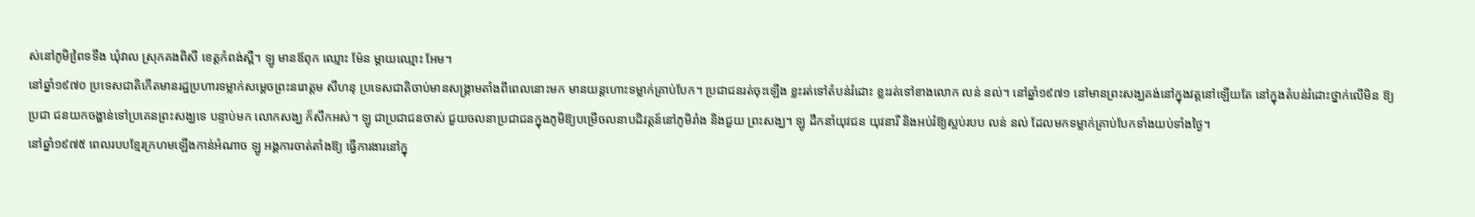ស់នៅភូមិពៃ្រទទឹង ឃុំវាល ស្រុកគងពិសី ខេត្ដកំពង់ស្ពឺ។ ឡូ មានឪពុក ឈ្មោះ ម៉ែន ម្ដាយឈ្មោះ អែម។
នៅឆ្នាំ១៩៧០ ប្រទេសជាតិកើតមានរដ្ឋប្រហារទម្លាក់សមេ្ដចព្រះនរោត្តម សីហនុ ប្រទេសជាតិចាប់មានសង្គ្រាមតាំងពីពេលនោះមក មានយន្ដហោះទម្លាក់គ្រាប់បែក។ ប្រជាជនរត់ចុះឡើង ខ្លះរត់ទៅតំបន់រំដោះ ខ្លះរត់ទៅខាងលោក លន់ នល់។ នៅឆ្នាំ១៩៧១ នៅមានព្រះសង្ឃគង់នៅក្នុងវត្ដនៅឡើយតែ នៅក្នុងតំបន់រំដោះថ្នាក់លើមិន ឱ្យប្រជា ជនយកចង្ហាន់ទៅប្រគេនព្រះសង្ឃទេ បន្ទាប់មក លោកសង្ឃ ក៏សឹកអស់។ ឡូ ជាប្រជាជនចាស់ ជួយចលនាប្រជាជនក្នុងភូមិឱ្យបម្រើចលនាបដិវត្ដន៍នៅភូមិរាំង និងជួយ ព្រះសង្ឃ។ ឡូ ដឹកនាំយុវជន យុវនារី និងអប់រំឱ្យស្អប់របប លន់ នល់ ដែលមកទម្លាក់គ្រាប់បែកទាំងយប់ទាំងថៃ្ង។
នៅឆ្នាំ១៩៧៥ ពេលរបបខែ្មរក្រហមឡើងកាន់អំណាច ឡូ អង្គការចាត់តាំងឱ្យ ធ្វើការងារនៅក្នុ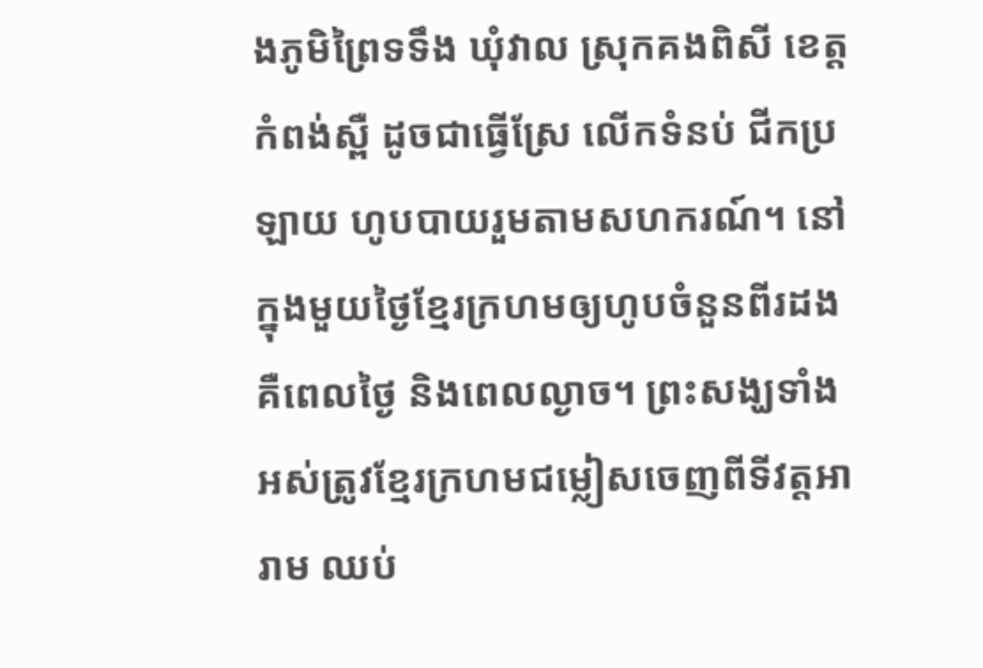ងភូមិព្រៃទទឹង ឃុំវាល ស្រុកគងពិសី ខេត្តកំពង់ស្ពឺ ដូចជាធ្វើស្រែ លើកទំនប់ ជីកប្រឡាយ ហូបបាយរួមតាមសហករណ៍។ នៅក្នុងមួយថ្ងៃខ្មែរក្រហមឲ្យហូបចំនួនពីរដង គឺពេលថ្ងៃ និងពេលល្ងាច។ ព្រះសង្ឃទាំងអស់ត្រូវខ្មែរក្រហមជម្លៀសចេញពីទីវត្តអារាម ឈប់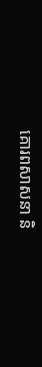គោរពសាសនា និ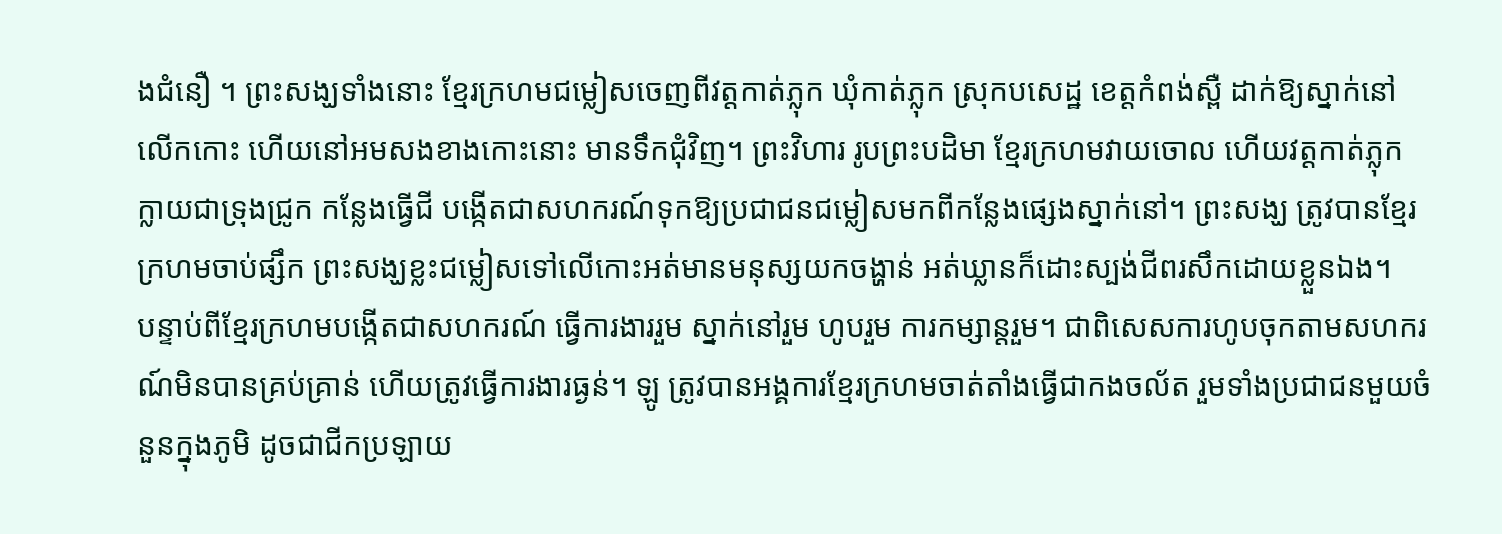ងជំនឿ ។ ព្រះសង្ឃទាំងនោះ ខ្មែរក្រហមជម្លៀសចេញពីវត្តកាត់ភ្លុក ឃុំកាត់ភ្លុក ស្រុកបសេដ្ឋ ខេត្តកំពង់ស្ពឺ ដាក់ឱ្យស្នាក់នៅលើកកោះ ហើយនៅអមសងខាងកោះនោះ មានទឹកជុំវិញ។ ព្រះវិហារ រូបព្រះបដិមា ខ្មែរក្រហមវាយចោល ហើយវត្តកាត់ភ្លុក ក្លាយជាទ្រុងជ្រូក កន្លែងធ្វើជី បង្កើតជាសហករណ៍ទុកឱ្យប្រជាជនជម្លៀសមកពីកន្លែងផ្សេងស្នាក់នៅ។ ព្រះសង្ឃ ត្រូវបានខ្មែរក្រហមចាប់ផ្សឹក ព្រះសង្ឃខ្លះជម្លៀសទៅលើកោះអត់មានមនុស្សយកចង្ហាន់ អត់ឃ្លានក៏ដោះស្បង់ជីពរសឹកដោយខ្លួនឯង។
បន្ទាប់ពីខ្មែរក្រហមបង្កើតជាសហករណ៍ ធ្វើការងាររួម ស្នាក់នៅរួម ហូបរួម ការកម្សាន្តរួម។ ជាពិសេសការហូបចុកតាមសហករណ៍មិនបានគ្រប់គ្រាន់ ហើយត្រូវធ្វើការងារធ្ងន់។ ឡូ ត្រូវបានអង្គការខ្មែរក្រហមចាត់តាំងធ្វើជាកងចល័ត រួមទាំងប្រជាជនមួយចំនួនក្នុងភូមិ ដូចជាជីកប្រឡាយ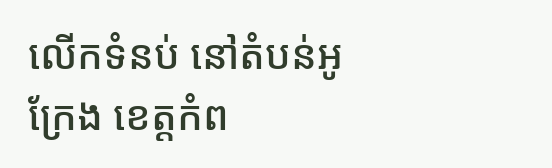លើកទំនប់ នៅតំបន់អូក្រែង ខេត្តកំព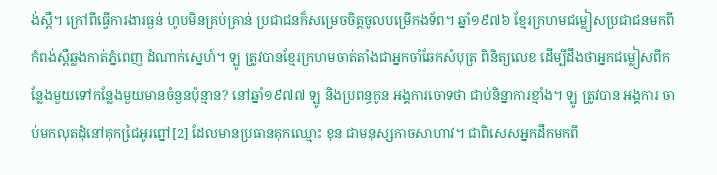ង់ស្ពឺ។ ក្រៅពីធ្វើការងារធ្ងន់ ហូបមិនគ្រប់គ្រាន់ ប្រជាជនក៏សម្រេចចិត្តចូលបម្រើកងទ័ព។ ឆ្នាំ១៩៧៦ ខ្មែរក្រហមជម្លៀសប្រជាជនមកពីកំពង់ស្ពឺឆ្លងកាត់ភ្នំពេញ ដំណាក់ស្នេហ៍។ ឡូ ត្រូវបានខ្មែរក្រហមចាត់តាំងជាអ្នកចាំឆែកសំបុត្រ ពិនិត្យលេខ ដើម្បីដឹងថាអ្នកជម្លៀសពីកន្លែងមួយទៅកន្លែងមួយមានចំនួនប៉ុន្មាន? នៅឆ្នាំ១៩៧៧ ឡូ និងប្រពន្ធកូន អង្គការចោទថា ជាប់និន្នាការខ្មាំង។ ឡូ ត្រូវបាន អង្គការ ចាប់មកលុតដុំនៅគុកជៃ្រអូរព្នៅ[2] ដែលមានប្រធានគុកឈ្មោះ ខុន ជាមនុស្សកាចសាហាវ។ ជាពិសេសអ្នកដឹកមកពី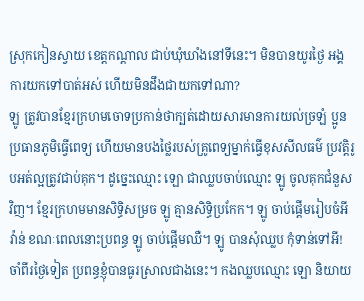ស្រុកកៀនស្វាយ ខេត្ដកណ្ដាល ជាប់ឃុំឃាំងនៅទីនេះ។ មិនបានយូរថ្ងៃ អង្គការយកទៅបាត់អស់ ហើយមិនដឹងជាយកទៅណា?
ឡូ ត្រូវបានខ្មែរក្រហមចោទប្រកាន់ថាក្បត់ដោយសារមានការយល់ច្រឡំ ប្អូនប្រធានភូមិធ្វើពេទ្យ ហើយមានបងថ្លៃរបស់គ្រូពេទ្យម្នាក់ធ្វើខុសសីលធម៌ ប្រវត្តិរូបអត់ល្អត្រូវជាប់គុក។ ដូច្នេះឈ្មោះ ឡោ ជាឈ្លបចាប់ឈ្មោះ ឡូ ចូលគុកជំនួសវិញ។ ខ្មែរក្រហមមានសិទ្ធិសម្រច ឡូ គ្មានសិទ្ធិប្រកែក។ ឡូ ចាប់ផ្តើមរៀបចំអីវ៉ាន់ ខណៈពេលនោះប្រពន្ធ ឡូ ចាប់ផ្តើមឈឺ។ ឡូ បានសុំឈ្លប កុំទាន់ទៅអី! ចាំពីរថ្ងៃទៀត ប្រពន្ធខ្ញុំបានធូរស្រាលជាងនេះ។ កងឈ្លបឈ្មោះ ឡោ និយាយ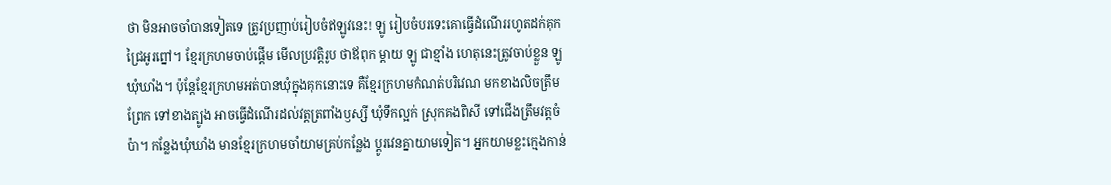ថា មិនអាចចាំបានទៀតទេ ត្រូវប្រញាប់រៀបចំឥឡូវនេះ! ឡូ រៀបចំបរទេះគោធ្វើដំណើររហូតដក់គុកជ្រៃអូរព្នៅ។ ខ្មែរក្រហមចាប់ផ្តើម មើលប្រវត្តិរូប ថាឪពុក ម្តាយ ឡូ ជាខ្មាំង ហេតុនេះត្រូវចាប់ខ្លួន ឡូ ឃុំឃាំង។ ប៉ុន្តែខ្មែរក្រហមអត់បានឃុំក្នុងគុកនោះទេ គឺខ្មែរក្រហមកំណត់បរិវេណ មកខាងលិចត្រឹមព្រែក ទៅខាងត្បូង អាចធ្វើដំណើរដល់វត្តត្រពាំងឫស្សី ឃុំទឹកល្អក់ ស្រុកគងពិសី ទៅជើងត្រឹមវត្តចំប៉ា។ កន្លែងឃុំឃាំង មានខ្មែរក្រហមចាំយាមគ្រប់កន្លែង ប្តូរវេនគ្នាយាមទៀត។ អ្នកយាមខ្លះក្មេងកាន់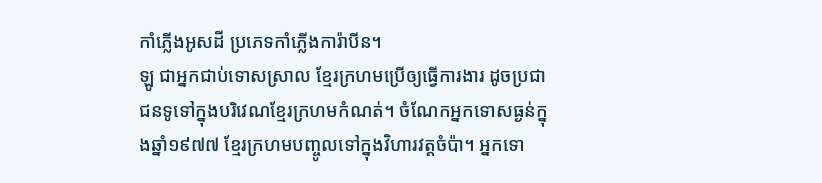កាំភ្លើងអូសដី ប្រភេទកាំភ្លើងការ៉ាបីន។
ឡូ ជាអ្នកជាប់ទោសស្រាល ខ្មែរក្រហមប្រើឲ្យធ្វើការងារ ដូចប្រជាជនទូទៅក្នុងបរិវេណខ្មែរក្រហមកំណត់។ ចំណែកអ្នកទោសធ្ងន់ក្នុងឆ្នាំ១៩៧៧ ខ្មែរក្រហមបញ្ចូលទៅក្នុងវិហារវត្តចំប៉ា។ អ្នកទោ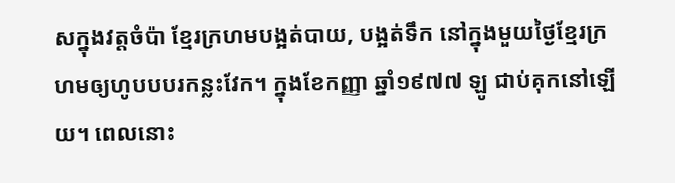សក្នុងវត្តចំប៉ា ខ្មែរក្រហមបង្អត់បាយ, បង្អត់ទឹក នៅក្នុងមួយថ្ងៃខ្មែរក្រហមឲ្យហូបបបរកន្លះវែក។ ក្នុងខែកញ្ញា ឆ្នាំ១៩៧៧ ឡូ ជាប់គុកនៅឡើយ។ ពេលនោះ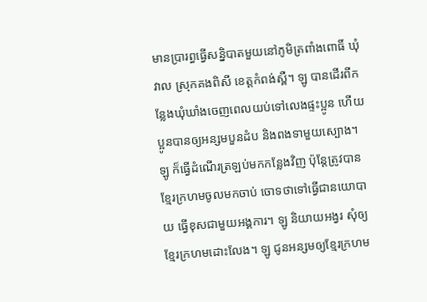មានប្រារព្ធធ្វើសន្និបាតមួយនៅភូមិត្រពាំងពោធិ៍ ឃុំវាល ស្រុកគងពិសី ខេត្តកំពង់ស្ពឺ។ ឡូ បានដើរពីកន្លែងឃុំឃាំងចេញពេលយប់ទៅលេងផ្ទះប្អូន ហើយប្អូនបានឲ្យអន្សមបួនដំប និងពងទាមួយស្បោង។ ឡូ ក៏ធ្វើដំណើរត្រឡប់មកកន្លែងវិញ ប៉ុន្តែត្រូវបានខ្មែរក្រហមចូលមកចាប់ ចោទថាទៅធ្វើជានយោបាយ ធ្វើខុសជាមួយអង្គការ។ ឡូ និយាយអង្វរ សុំឲ្យខ្មែរក្រហមដោះលែង។ ឡូ ជូនអន្សមឲ្យខ្មែរក្រហម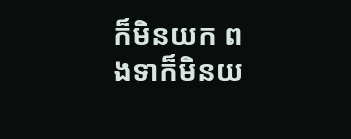ក៏មិនយក ពងទាក៏មិនយ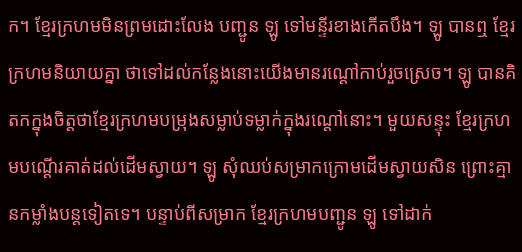ក។ ខ្មែរក្រហមមិនព្រមដោះលែង បញ្ជូន ឡូ ទៅមន្ទីរខាងកើតបឹង។ ឡូ បានឮ ខ្មែរក្រហមនិយាយគ្នា ថាទៅដល់កន្លែងនោះយើងមានរណ្តៅកាប់រួចស្រេច។ ឡូ បានគិតកក្នុងចិត្តថាខ្មែរក្រហមបម្រុងសម្លាប់ទម្លាក់ក្នុងរណ្តៅនោះ។ មួយសន្ទុះ ខ្មែរក្រហមបណ្តើរគាត់ដល់ដើមស្វាយ។ ឡូ សុំឈប់សម្រាកក្រោមដើមស្វាយសិន ព្រោះគ្មានកម្លាំងបន្តទៀតទេ។ បន្ទាប់ពីសម្រាក ខ្មែរក្រហមបញ្ជូន ឡូ ទៅដាក់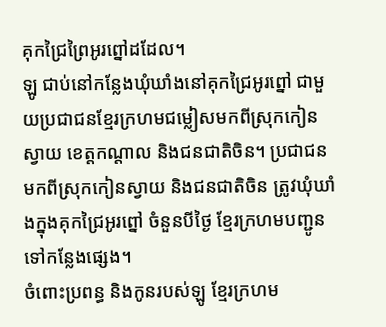គុកជ្រៃព្រៃអូរព្នៅដដែល។
ឡូ ជាប់នៅកន្លែងឃុំឃាំងនៅគុកជ្រៃអូរព្នៅ ជាមួយប្រជាជនខ្មែរក្រហមជម្លៀសមកពីស្រុកកៀនស្វាយ ខេត្តកណ្តាល និងជនជាតិចិន។ ប្រជាជនមកពីស្រុកកៀនស្វាយ និងជនជាតិចិន ត្រូវឃុំឃាំងក្នុងគុកជ្រៃអូរព្នៅ ចំនួនបីថ្ងៃ ខ្មែរក្រហមបញ្ជូនទៅកន្លែងផ្សេង។
ចំពោះប្រពន្ធ និងកូនរបស់ឡូ ខ្មែរក្រហម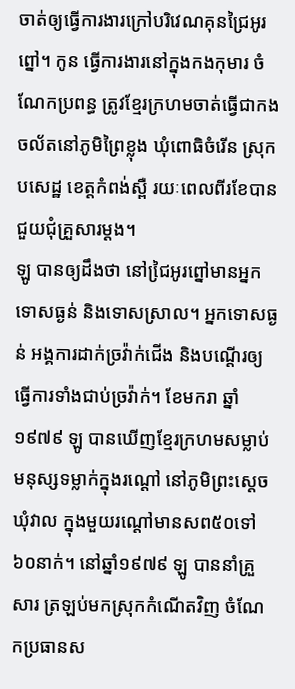ចាត់ឲ្យធ្វើការងារក្រៅបរិវេណគុនជ្រៃអូរព្នៅ។ កូន ធ្វើការងារនៅក្នុងកងកុមារ ចំណែកប្រពន្ធ ត្រូវខ្មែរក្រហមចាត់ធ្វើជាកងចល័តនៅភូមិព្រៃខ្លុង ឃុំពោធិចំរើន ស្រុកបសេដ្ឋ ខេត្តកំពង់ស្ពឺ រយៈពេលពីរខែបានជួយជុំគ្រួសារម្តង។
ឡូ បានឲ្យដឹងថា នៅជៃ្រអូរព្នៅមានអ្នកទោសធ្ងន់ និងទោសស្រាល។ អ្នកទោសធ្ងន់ អង្គការដាក់ច្រវ៉ាក់ជើង និងបណ្ដើរឲ្យធ្វើការទាំងជាប់ច្រវ៉ាក់។ ខែមករា ឆ្នាំ១៩៧៩ ឡូ បានឃើញខ្មែរក្រហមសម្លាប់មនុស្សទម្លាក់ក្នុងរណ្តៅ នៅភូមិព្រះស្តេច ឃុំវាល ក្នុងមួយរណ្តៅមានសព៥០ទៅ៦០នាក់។ នៅឆ្នាំ១៩៧៩ ឡូ បាននាំគ្រួសារ ត្រឡប់មកស្រុកកំណើតវិញ ចំណែកប្រធានស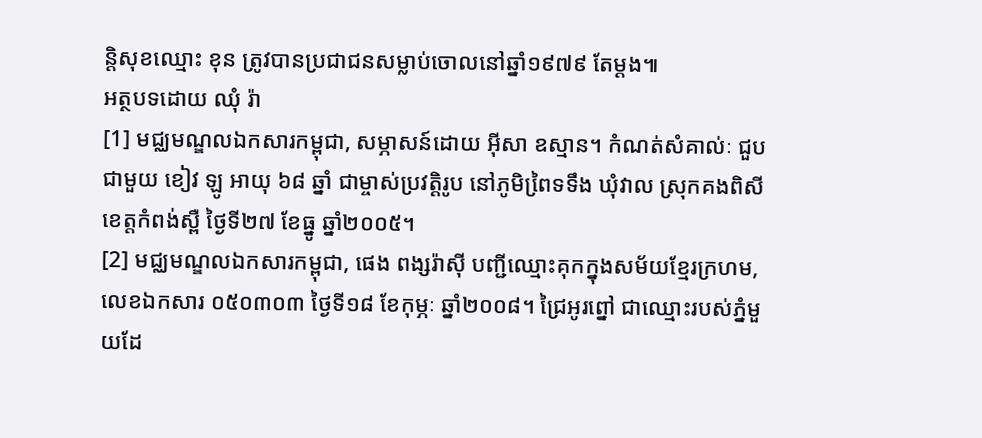ន្ដិសុខឈ្មោះ ខុន ត្រូវបានប្រជាជនសម្លាប់ចោលនៅឆ្នាំ១៩៧៩ តែម្ដង៕
អត្ថបទដោយ ឈុំ រ៉ា
[1] មជ្ឈមណ្ឌលឯកសារកម្ពុជា, សម្ភាសន៍ដោយ អ៊ីសា ឧស្មាន។ កំណត់សំគាល់ៈ ជួបជាមួយ ខៀវ ឡូ អាយុ ៦៨ ឆ្នាំ ជាម្ចាស់ប្រវត្តិរូប នៅភូមិពៃ្រទទឹង ឃុំវាល ស្រុកគងពិសី ខេត្តកំពង់ស្ពឺ ថ្ងៃទី២៧ ខែធ្នូ ឆ្នាំ២០០៥។
[2] មជ្ឈមណ្ឌលឯកសារកម្ពុជា, ផេង ពង្សរ៉ាស៊ី បញ្ជីឈ្មោះគុកក្នុងសម័យខ្មែរក្រហម, លេខឯកសារ ០៥០៣០៣ ថ្ងៃទី១៨ ខែកុម្ភៈ ឆ្នាំ២០០៨។ ជ្រៃអូរព្នៅ ជាឈ្មោះរបស់ភ្នំមួយដែ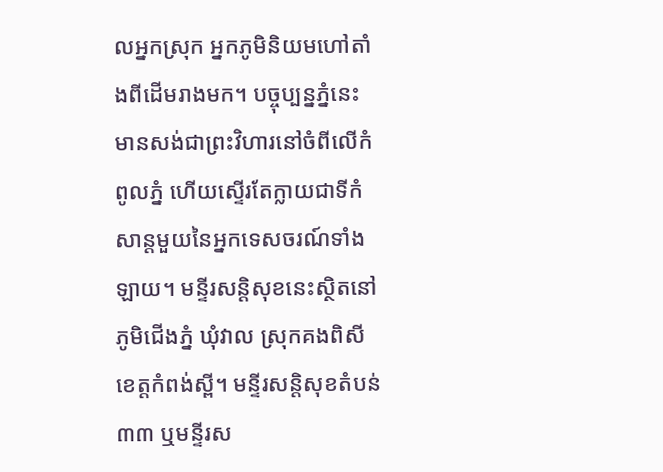លអ្នកស្រុក អ្នកភូមិនិយមហៅតាំងពីដើមរាងមក។ បច្ចុប្បន្នភ្នំនេះ មានសង់ជាព្រះវិហារនៅចំពីលើកំពូលភ្នំ ហើយស្ទើរតែក្លាយជាទីកំសាន្តមួយនៃអ្នកទេសចរណ៍ទាំងឡាយ។ មន្ទីរសន្តិសុខនេះស្ថិតនៅភូមិជើងភ្នំ ឃុំវាល ស្រុកគងពិសី ខេត្តកំពង់ស្ពី។ មន្ទីរសន្តិសុខតំបន់៣៣ ឬមន្ទីរស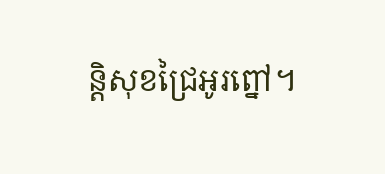ន្តិសុខជ្រៃអូរព្នៅ។